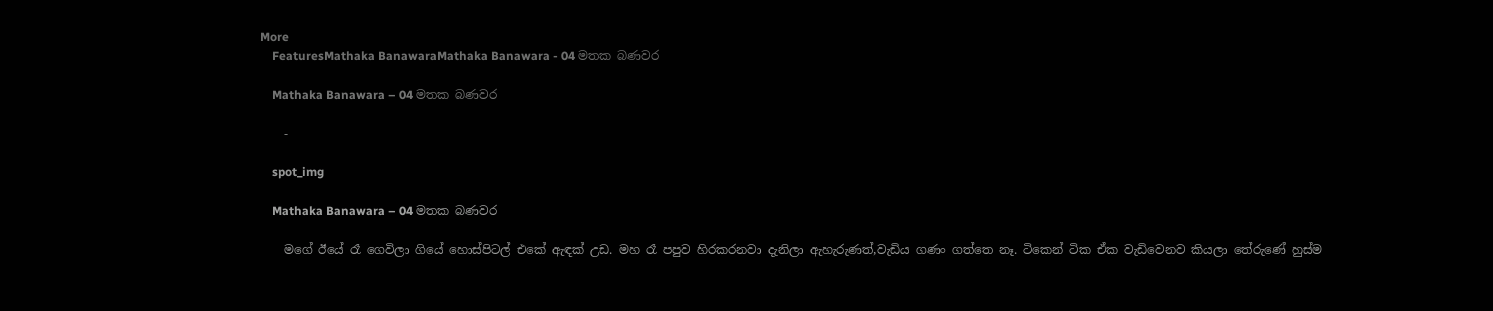More
    FeaturesMathaka BanawaraMathaka Banawara - 04 මතක බණවර

    Mathaka Banawara – 04 මතක බණවර

    -

    spot_img

    Mathaka Banawara – 04 මතක බණවර

    මගේ ඊයේ රෑ ගෙවිලා ගියේ හොස්පිටල් එකේ ඇඳක් උඩ. මහ රෑ පපුව හිරකරනවා දැනිලා ඇහැරුණත්,වැඩිය ගණං ගත්තෙ නෑ. ටිකෙන් ටික ඒක වැඩිවෙනව කියලා තේරුණේ හුස්ම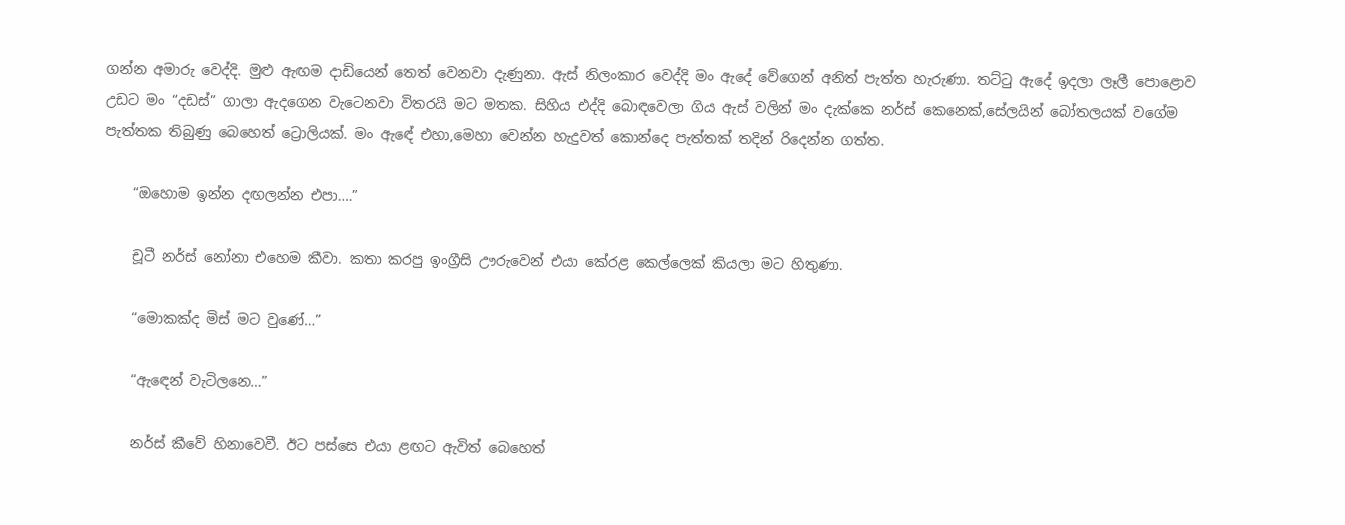ගන්න අමාරු වෙද්දි. මුළු ඇඟම දාඩියෙන් තෙත් වෙනවා දැණුනා. ඇස් නිලංකාර වෙද්දි මං ඇදේ වේගෙන් අනිත් පැත්ත හැරුණා. තට්ටු ඇදේ ඉදලා ලෑලී පොළොව උඩට මං “දඩස්” ගාලා ඇදගෙන වැටෙනවා විතරයි මට මතක. සිහිය එද්දි බොඳවෙලා ගිය ඇස් වලින් මං දැක්කෙ නර්ස් කෙනෙක්,සේලයින් බෝතලයක් වගේම පැත්තක තිබුණු බෙහෙත් ට්‍රොලියක්. මං ඇඳේ එහා,මෙහා වෙන්න හැදුවත් කොන්දෙ පැත්තක් තදින් රිදෙන්න ගත්ත.

    “ඔහොම ඉන්න දඟලන්න එපා….”

    චූටී නර්ස් නෝනා එහෙම කීවා. කතා කරපු ඉංග්‍රීසි ඌරුවෙන් එයා කේරළ කෙල්ලෙක් කියලා මට හිතුණා.

    “මොකක්ද මිස් මට වුණේ…”

    “ඇඳෙන් වැටිලනෙ…”

    නර්ස් කීවේ හිනාවෙවී. ඊට පස්සෙ එයා ළඟට ඇවිත් බෙහෙත්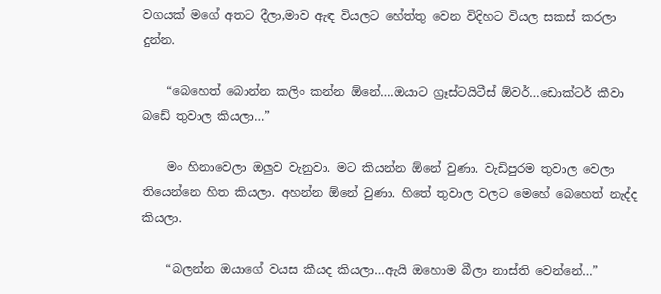වගයක් මගේ අතට දීලා,මාව ඇඳ වියලට හේත්තු වෙන විදිහට වියල සකස් කරලා දුන්න.

    “බෙහෙත් බොන්න කලිං කන්න ඕනේ….ඔයාට ග්‍රෑස්ටයිටීස් ඕවර්…ඩොක්ටර් කීවා බඩේ තුවාල කියලා…”

    මං හිනාවෙලා ඔලුව වැනුවා. මට කියන්න ඕනේ වුණා. වැඩිපුරම තුවාල වෙලා තියෙන්නෙ හිත කියලා. අහන්න ඕනේ වුණා. හිතේ තුවාල වලට මෙහේ බෙහෙත් නැද්ද කියලා.

    “බලන්න ඔයාගේ වයස කීයද කියලා…ඇයි ඔහොම බීලා නාස්ති වෙන්නේ…”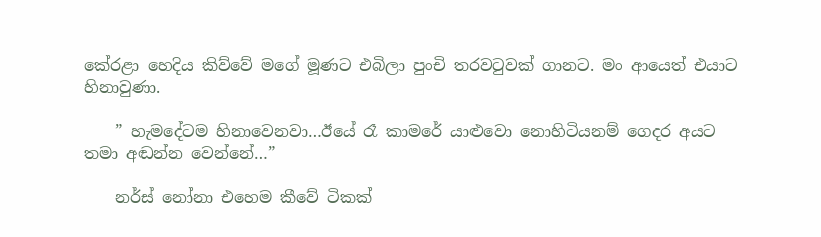කේරළා හෙදිය කිව්වේ මගේ මූණට එබිලා පුංචි තරවටුවක් ගානට. මං ආයෙත් එයාට හිනාවුණා.

    ” හැමදේටම හිනාවෙනවා…ඊයේ රෑ කාමරේ යාළුවො නොහිටියනම් ගෙදර අයට තමා අඬන්න වෙන්නේ…”

    නර්ස් නෝනා එහෙම කීවේ ටිකක්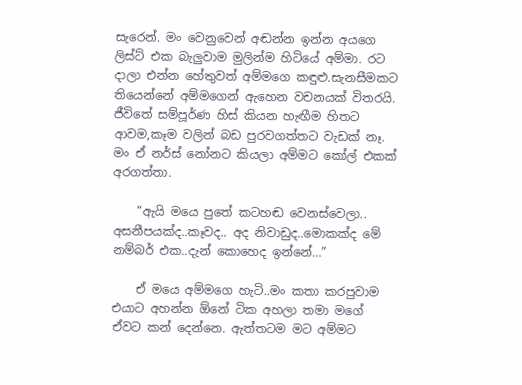සැරෙන්. මං වෙනුවෙන් අඬන්න ඉන්න අයගෙ ලිස්ට් එක බැලුවාම මුලින්ම හිටියේ අම්මා. රට දාලා එන්න හේතුවත් අම්මගෙ කඳුළු.සැනසීමකට තියෙන්නේ අම්මගෙන් ඇහෙන වචනයක් විතරයි. ජීවිතේ සම්පූර්ණ හිස් කියන හැඟීම හිතට ආවම,කෑම වලින් බඩ පුරවගත්තට වැඩක් නෑ. මං ඒ නර්ස් නෝනට කියලා අම්මට කෝල් එකක් අරගත්තා.

    “ඇයි මයෙ පුතේ කටහඬ වෙනස්වෙලා.. අසනීපයක්ද..කෑවද.. අද නිවාඩුද..මොකක්ද මේ නම්බර් එක..දැන් කොහෙද ඉන්නේ…”

    ඒ මයෙ අම්මගෙ හැටි..මං කතා කරපුවාම එයාට අහන්න ඕනේ ටික අහලා තමා මගේ ඒවට කන් දෙන්නෙ. ඇත්තටම මට අම්මට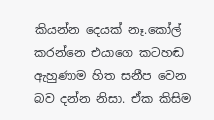කියන්න දෙයක් නෑ.කෝල් කරන්නෙ එයාගෙ කටහඬ ඇහුණාම හිත සනීප වෙන බව දන්න නිසා. ඒක කිසිම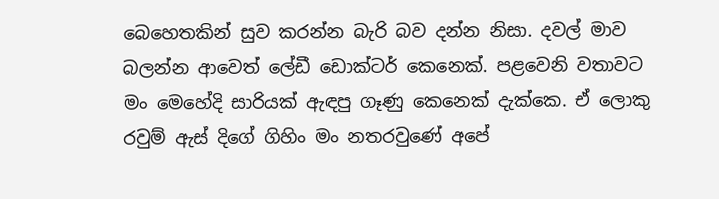බෙහෙතකින් සුව කරන්න බැරි බව දන්න නිසා. දවල් මාව බලන්න ආවෙත් ලේඩී ඩොක්ටර් කෙනෙක්. පළවෙනි වතාවට මං මෙහේදි සාරියක් ඇඳපු ගෑණු කෙනෙක් දැක්කෙ. ඒ ලොකු රවුම් ඇස් දිගේ ගිහිං මං නතරවුණේ අපේ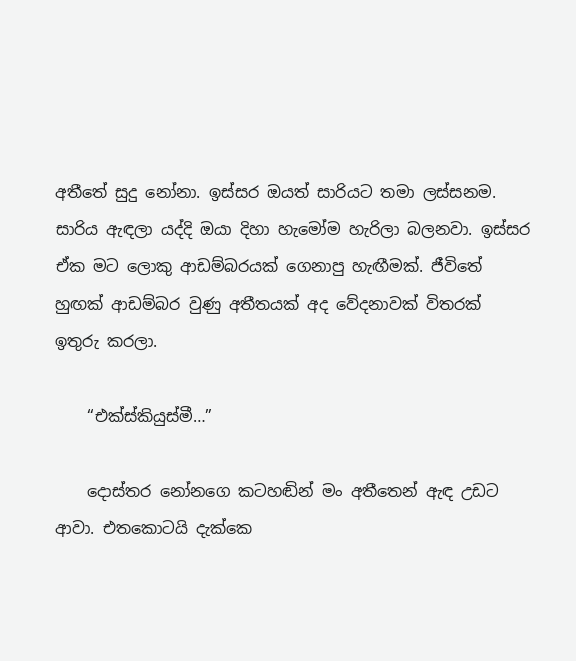අතීතේ සුදු නෝනා. ඉස්සර ඔයත් සාරියට තමා ලස්සනම. සාරිය ඇඳලා යද්දි ඔයා දිහා හැමෝම හැරිලා බලනවා. ඉස්සර ඒක මට ලොකු ආඩම්බරයක් ගෙනාපු හැඟීමක්. ජීවිතේ හුඟක් ආඩම්බර වුණු අතීතයක් අද වේදනාවක් විතරක් ඉතුරු කරලා.

    “එක්ස්කියුස්මී…”

    දොස්තර නෝනගෙ කටහඬින් මං අතීතෙන් ඇඳ උඩට ආවා. එතකොටයි දැක්කෙ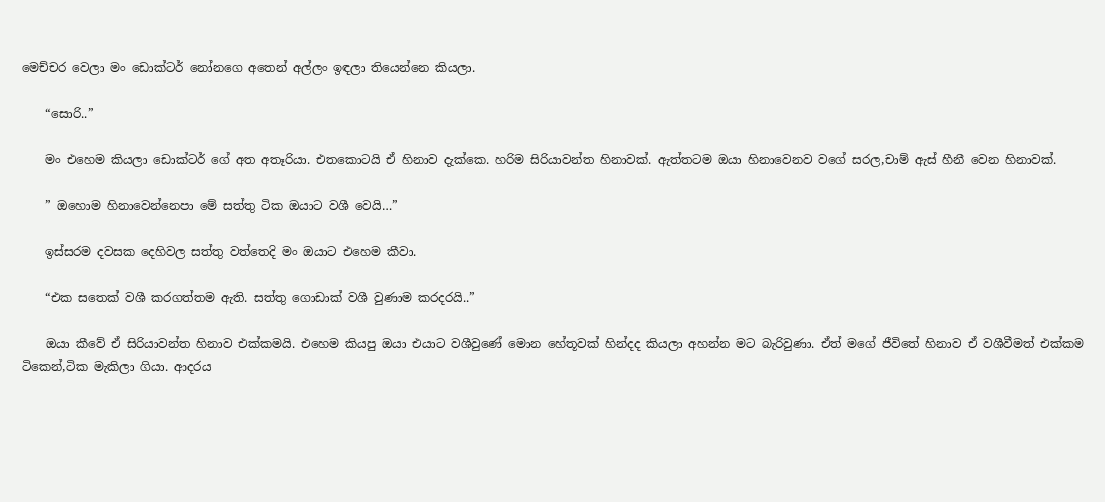මෙච්චර වෙලා මං ඩොක්ටර් නෝනගෙ අතෙන් අල්ලං ඉඳලා තියෙන්නෙ කියලා.

    “සොරි..”

    මං එහෙම කියලා ඩොක්ටර් ගේ අත අතෑරියා. එතකොටයි ඒ හිනාව දැක්කෙ. හරිම සිරියාවන්ත හිනාවක්. ඇත්තටම ඔයා හිනාවෙනව වගේ සරල,චාම් ඇස් හීනී වෙන හිනාවක්.

    ” ඔහොම හිනාවෙන්නෙපා මේ සත්තු ටික ඔයාට වශී වෙයි…”

    ඉස්සරම දවසක දෙහිවල සත්තු වත්තෙදි මං ඔයාට එහෙම කීවා.

    “එක සතෙක් වශී කරගත්තම ඇති. සත්තු ගොඩාක් වශී වුණාම කරදරයි..”

    ඔයා කීවේ ඒ සිරියාවන්ත හිනාව එක්කමයි. එහෙම කියපු ඔයා එයාට වශීවුණේ මොන හේතූවක් හින්දද කියලා අහන්න මට බැරිවුණා. ඒත් මගේ ජීවිතේ හිනාව ඒ වශීවීමත් එක්කම ටිකෙන්,ටික මැකිලා ගියා. ආදරය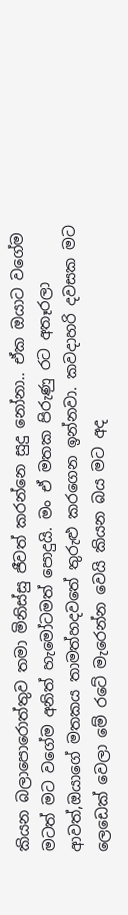කියන බලාපොරොත්තුව තමා මිනිස්සු ජීවත් කරන්නෙ සුදු නෝනා.. ඒක ඔයාට වගේම මටත් මට වගේම අනිත් හැමෝටමත් පොදුයි. මං ඒ මතක පිරුණු රට අතෑරලා ආවත්,ඔයාගේ මතකය තාමත්හදවතේ තුරුළු කරගෙන ඉන්නවා. කවදාහරි දවසක මට ලෙඩෙක් වෙලා මේ රටේ මැරෙන්න වෙයි කියන බය මට අද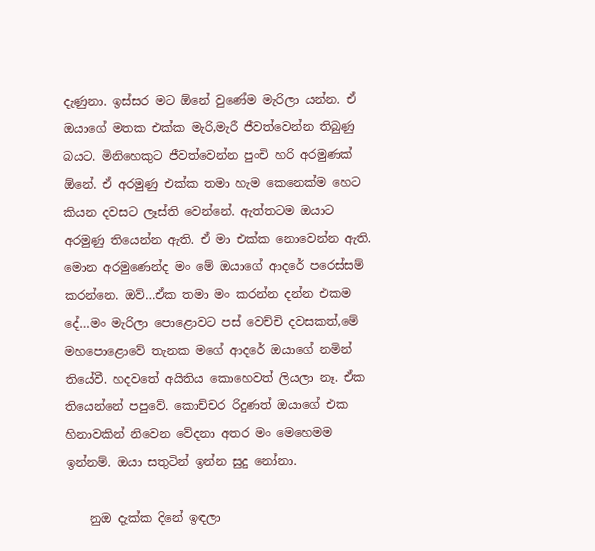දැණුනා. ඉස්සර මට ඕනේ වුණේම මැරිලා යන්න. ඒ ඔයාගේ මතක එක්ක මැරි,මැරී ජීවත්වෙන්න තිබුණු බයට. මිනිහෙකුට ජීවත්වෙන්න පුංචි හරි අරමුණක් ඕනේ. ඒ අරමුණු එක්ක තමා හැම කෙනෙක්ම හෙට කියන දවසට ලෑස්ති වෙන්නේ. ඇත්තටම ඔයාට අරමුණු තියෙන්න ඇති. ඒ මා එක්ක නොවෙන්න ඇති. මොන අරමුණෙන්ද මං මේ ඔයාගේ ආදරේ පරෙස්සම් කරන්නෙ. ඔව්…ඒක තමා මං කරන්න දන්න එකම දේ…මං මැරිලා පොළොවට පස් වෙච්චි දවසකත්,මේ මහපොළොවේ තැනක මගේ ආදරේ ඔයාගේ නමින් තියේවී. හදවතේ අයිතිය කොහෙවත් ලියලා නෑ. ඒක තියෙන්නේ පපුවේ. කොච්චර රිදුණත් ඔයාගේ එක හිනාවකින් නිවෙන වේදනා අතර මං මෙහෙමම ඉන්නම්. ඔයා සතුටින් ඉන්න සුදු නෝනා.

    නුඔ දැක්ක දිනේ ඉඳලා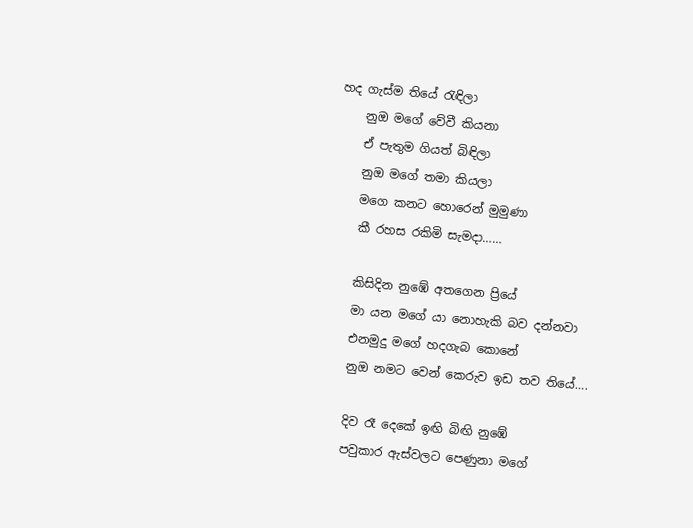හද ගැස්ම තියේ රැඳිලා
    නුඔ මගේ වේවී කියනා
    ඒ පැතුම ගියත් බිඳිලා
    නුඔ මගේ තමා කියලා
    මගෙ කනට හොරෙන් මුමුණා
    කී රහස රකිමි සැමදා……

    කිසිදින නුඹේ අතගෙන ප්‍රියේ
    මා යන මගේ යා නොහැකි බව දන්නවා
    එනමුදු මගේ හදගැබ කොනේ
    නුඔ නමට වෙන් කෙරුව ඉඩ තව තියේ….

    දිව රෑ දෙකේ ඉඟි බිඟි නුඹේ
    පවුකාර ඇස්වලට පෙණුනා මගේ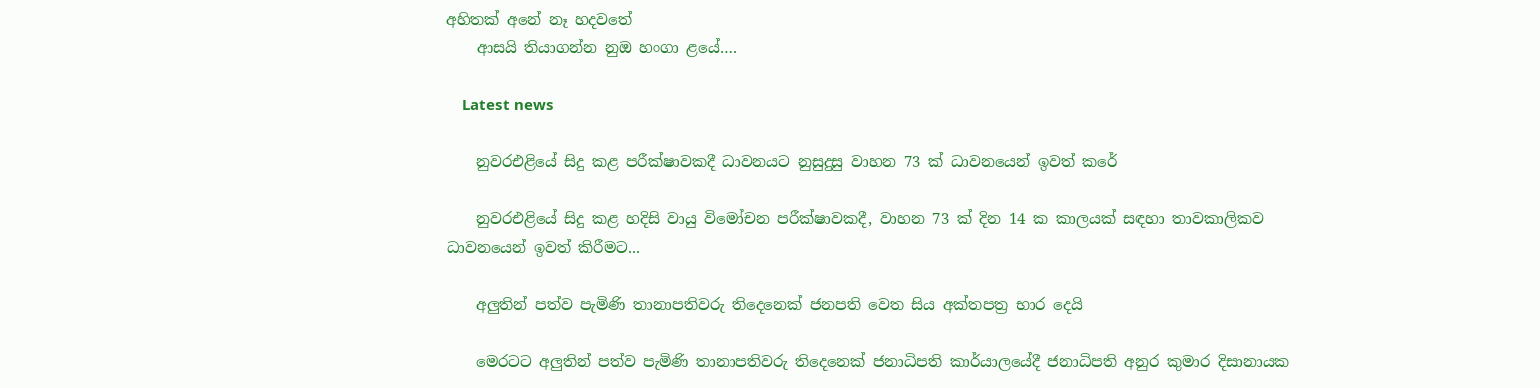අහිතක් අනේ නෑ හදවතේ
    ආසයි තියාගන්න නුඔ හංගා ළයේ….

    Latest news

    නුවරඑළියේ සිදු කළ පරීක්ෂාවකදී ධාවනයට නුසුදුසු වාහන 73 ක් ධාවනයෙන් ඉවත් කරේ

    නුවරඑළියේ සිදු කළ හදිසි වායු විමෝචන පරීක්ෂාවකදී, වාහන 73 ක් දින 14 ක කාලයක් සඳහා තාවකාලිකව ධාවනයෙන් ඉවත් කිරීමට...

    අලුතින් පත්ව පැමිණි තානාපතිවරු තිදෙනෙක් ජනපති වෙත සිය අක්තපත්‍ර භාර දෙයි

    මෙරටට අලුතින් පත්ව පැමිණි තානාපතිවරු තිදෙනෙක් ජනාධිපති කාර්යාලයේදී ජනාධිපති අනුර කුමාර දිසානායක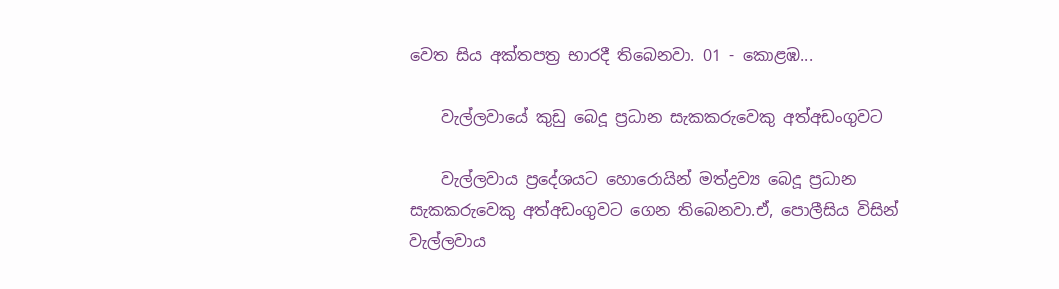වෙත සිය අක්තපත්‍ර භාරදී තිබෙනවා. 01 - කොළඹ...

    වැල්ලවායේ කුඩු බෙදූ ප්‍රධාන සැකකරුවෙකු අත්අඩංගුවට

    වැල්ලවාය ප්‍රදේශයට හොරොයින් මත්ද්‍රව්‍ය බෙදූ ප්‍රධාන සැකකරුවෙකු අත්අඩංගුවට ගෙන තිබෙනවා.ඒ, පොලීසිය විසින් වැල්ලවාය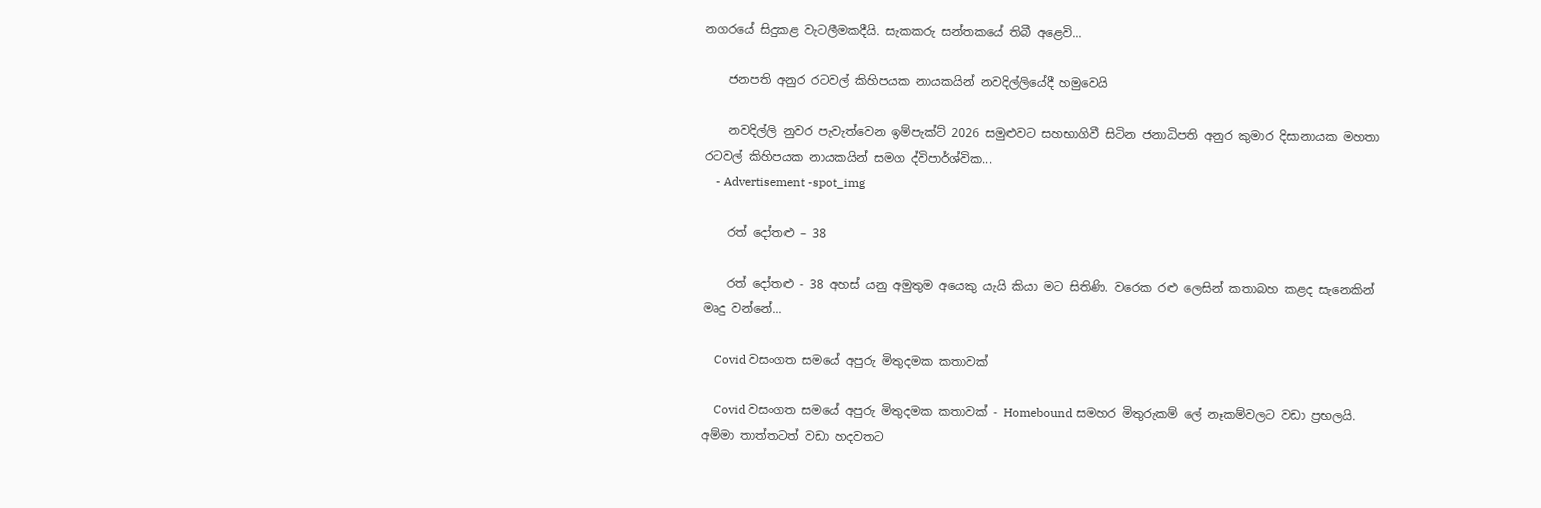නගරයේ සිදුකළ වැටලීමකදීයි. සැකකරු සන්තකයේ තිබී අළෙවි...

    ජනපති අනුර රටවල් කිහිපයක නායකයින් නවදිල්ලියේදී හමුවෙයි

    නවදිල්ලි නුවර පැවැත්වෙන ඉම්පැක්ට් 2026 සමුළුවට සහභාගිවී සිටින ජනාධිපති අනුර කුමාර දිසානායක මහතා රටවල් කිහිපයක නායකයින් සමග ද්විපාර්ශ්වික...
    - Advertisement -spot_img

    රත් දෝතළු – 38

    රත් දෝතළු - 38 අහස් යනු අමුතුම අයෙකු යැයි කියා මට සිතිණි. වරෙක රළු ලෙසින් කතාබහ කළද සැනෙකින් මෘදු වන්නේ...

    Covid වසංගත සමයේ අපුරු මිතුදමක කතාවක්

    Covid වසංගත සමයේ අපුරු මිතුදමක කතාවක් - Homebound සමහර මිතුරුකම් ලේ නෑකම්වලට වඩා ප්‍රභලයි. අම්මා තාත්තටත් වඩා හදවතට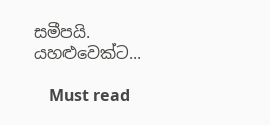සමීපයි. යහළුවෙක්ට...

    Must read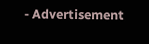- Advertisement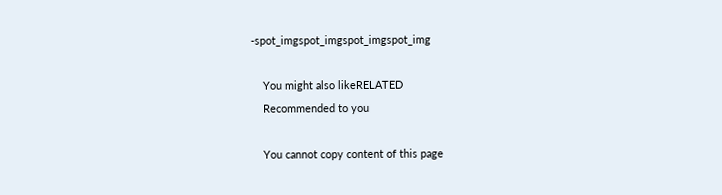-spot_imgspot_imgspot_imgspot_img

    You might also likeRELATED
    Recommended to you

    You cannot copy content of this page